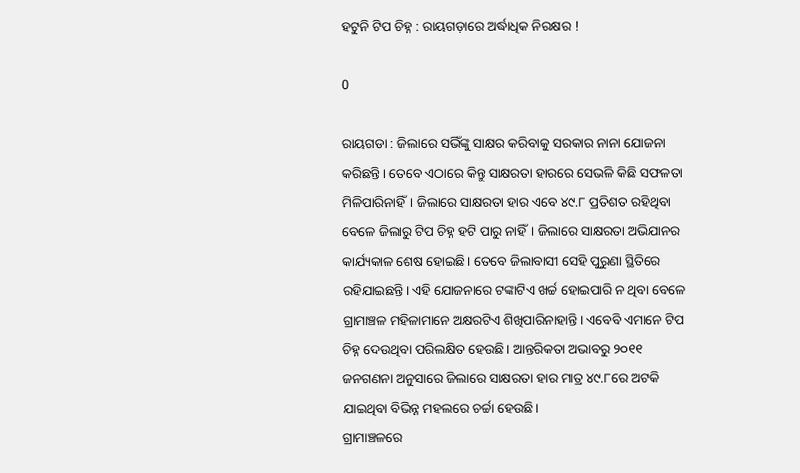ହଟୁନି ଟିପ ଚିହ୍ନ : ରାୟଗଡ଼ାରେ ଅର୍ଦ୍ଧାଧିକ ନିରକ୍ଷର !

0

ରାୟଗଡା : ଜିଲାରେ ସଭିଁଙ୍କୁ ସାକ୍ଷର କରିବାକୁ ସରକାର ନାନା ଯୋଜନା କରିଛନ୍ତି। ତେବେ ଏଠାରେ କିନ୍ତୁ ସାକ୍ଷରତା ହାରରେ ସେଭଳି କିଛି ସଫଳତା ମିଳିପାରିନାହିଁ। ଜିଲାରେ ସାକ୍ଷରତା ହାର ଏବେ ୪୯.୮ ପ୍ରତିଶତ ରହିଥିବା ବେଳେ ଜିଲାରୁ ଟିପ ଚିହ୍ନ ହଟି ପାରୁ ନାହିଁ। ଜିଲାରେ ସାକ୍ଷରତା ଅଭିଯାନର କାର୍ଯ୍ୟକାଳ ଶେଷ ହୋଇଛି। ତେବେ ଜିଲାବାସୀ ସେହି ପୁରୁଣା ସ୍ଥିତିରେ ରହିଯାଇଛନ୍ତି। ଏହି ଯୋଜନାରେ ଟଙ୍କାଟିଏ ଖର୍ଚ୍ଚ ହୋଇପାରି ନ ଥିବା ବେଳେ ଗ୍ରାମାଞ୍ଚଳ ମହିଳାମାନେ ଅକ୍ଷରଟିଏ ଶିଖିପାରିନାହାନ୍ତି। ଏବେବି ଏମାନେ ଟିପ ଚିହ୍ନ ଦେଉଥିବା ପରିଲକ୍ଷିତ ହେଉଛି। ଆନ୍ତରିକତା ଅଭାବରୁ ୨୦୧୧ ଜନଗଣନା ଅନୁସାରେ ଜିଲାରେ ସାକ୍ଷରତା ହାର ମାତ୍ର ୪୯.୮ରେ ଅଟକି ଯାଇଥିବା ବିଭିନ୍ନ ମହଲରେ ଚର୍ଚ୍ଚା ହେଉଛି।
ଗ୍ରାମାଞ୍ଚଳରେ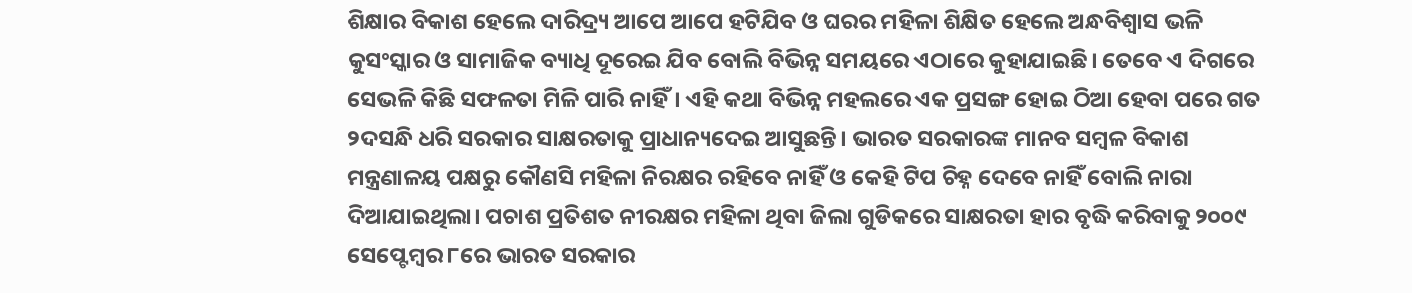ଶିକ୍ଷାର ବିକାଶ ହେଲେ ଦାରିଦ୍ର୍ୟ ଆପେ ଆପେ ହଟିଯିବ ଓ ଘରର ମହିଳା ଶିକ୍ଷିତ ହେଲେ ଅନ୍ଧବିଶ୍ୱାସ ଭଳି କୁସଂସ୍କାର ଓ ସାମାଜିକ ବ୍ୟାଧି ଦୂରେଇ ଯିବ ବୋଲି ବିଭିନ୍ନ ସମୟରେ ଏଠାରେ କୁହାଯାଇଛି। ତେବେ ଏ ଦିଗରେ ସେଭଳି କିଛି ସଫଳତା ମିଳି ପାରି ନାହିଁ। ଏହି କଥା ବିଭିନ୍ନ ମହଲରେ ଏକ ପ୍ରସଙ୍ଗ ହୋଇ ଠିଆ ହେବା ପରେ ଗତ ୨ଦସନ୍ଧି ଧରି ସରକାର ସାକ୍ଷରତାକୁ ପ୍ରାଧାନ୍ୟଦେଇ ଆସୁଛନ୍ତି। ଭାରତ ସରକାରଙ୍କ ମାନବ ସମ୍ବଳ ବିକାଶ ମନ୍ତ୍ରଣାଳୟ ପକ୍ଷରୁ କୌଣସି ମହିଳା ନିରକ୍ଷର ରହିବେ ନାହିଁ ଓ କେହି ଟିପ ଚିହ୍ନ ଦେବେ ନାହିଁ ବୋଲି ନାରା ଦିଆଯାଇଥିଲା। ପଚାଶ ପ୍ରତିଶତ ନୀରକ୍ଷର ମହିଳା ଥିବା ଜିଲା ଗୁଡିକରେ ସାକ୍ଷରତା ହାର ବୃଦ୍ଧି କରିବାକୁ ୨୦୦୯ ସେପ୍ଟେମ୍ବର ୮ରେ ଭାରତ ସରକାର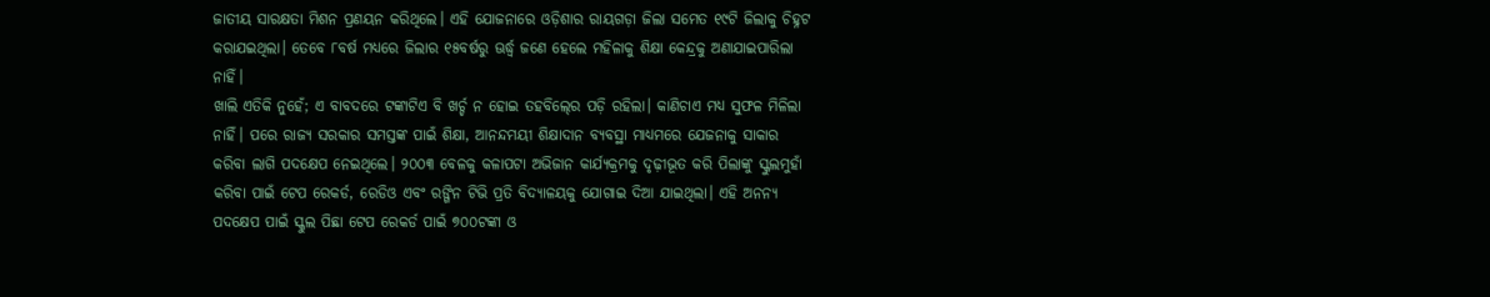ଜାତୀୟ ସାରକ୍ଷତା ମିଶନ ପ୍ରଣୟନ କରିଥିଲେ। ଏହି ଯୋଜନାରେ ଓଡ଼ିଶାର ରାୟଗଡ଼ା ଜିଲା ସମେତ ୧୯ଟି ଜିଲାକୁ ଚିହ୍ନଟ କରାଯଇଥିଲା। ତେବେ ୮ବର୍ଷ ମଧ୍ୟରେ ଜିଲାର ୧୫ବର୍ଷରୁ ଊର୍ଦ୍ଧ୍ବ ଜଣେ ହେଲେ ମହିଳାକୁ ଶିକ୍ଷା କେନ୍ଦ୍ରକୁ ଅଣାଯାଇପାରିଲା ନାହିଁ।
ଖାଲି ଏତିକି ନୁହେଁ; ଏ ବାବଦରେ ଟଙ୍କାଟିଏ ବି ଖର୍ଚ୍ଚ ନ ହୋଇ ତହବିଲ୍‍ରେ ପଡ଼ି ରହିଲା। କାଣିଚାଏ ମଧ୍ୟ ସୁଫଳ ମିଳିଲା ନାହିଁ। ପରେ ରାଜ୍ୟ ସରକାର ସମସ୍ତଙ୍କ ପାଇଁ ଶିକ୍ଷା, ଆନନ୍ଦମୟୀ ଶିକ୍ଷାଦାନ ବ୍ୟବସ୍ଥା ମାଧ୍ୟମରେ ଯେଜନାକୁ ସାକାର କରିବା ଲାଗି ପଦକ୍ଷେପ ନେଇଥିଲେ। ୨୦୦୩ ବେଳକୁ କଳାପଟା ଅଭିଜାନ କାର୍ଯ୍ୟକ୍ରମକୁ ଦୃଢ଼ୀଭୂତ କରି ପିଲାଙ୍କୁ ସ୍କୁଲମୁହାଁ କରିବା ପାଇଁ ଟେପ ରେକର୍ଡ, ରେଡିଓ ଏବଂ ରଙ୍ଗିନ ଟିଭି ପ୍ରତି ବିଦ୍ୟାଳୟକୁ ଯୋଗାଇ ଦିଆ ଯାଇଥିଲା। ଏହି ଅନନ୍ୟ ପଦକ୍ଷେପ ପାଇଁ ସ୍କୁଲ ପିଛା ଟେପ ରେକର୍ଡ ପାଇଁ ୭୦୦ଟଙ୍କା ଓ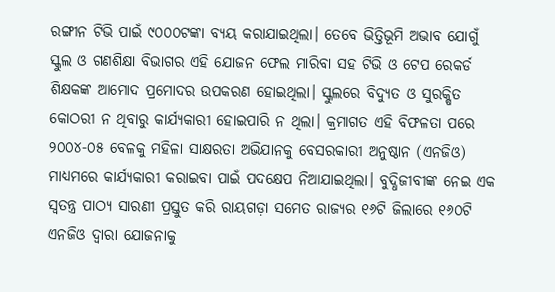ରଙ୍ଗୀନ ଟିଭି ପାଇଁ ୯୦୦୦ଟଙ୍କା ବ୍ୟୟ କରାଯାଇଥିଲା। ତେବେ ଭିତ୍ତିଭୂମି ଅଭାବ ଯୋଗୁଁ ସ୍କୁଲ ଓ ଗଣଶିକ୍ଷା ବିଭାଗର ଏହି ଯୋଜନ ଫେଲ ମାରିବା ସହ ଟିଭି ଓ ଟେପ ରେକର୍ଡ ଶିକ୍ଷକଙ୍କ ଆମୋଦ ପ୍ରମୋଦର ଉପକରଣ ହୋଇଥିଲା। ସ୍କୁଲରେ ବିଦ୍ୟୁତ ଓ ସୁରକ୍ଷିତ କୋଠରୀ ନ ଥିବାରୁ କାର୍ଯ୍ୟକାରୀ ହୋଇପାରି ନ ଥିଲା। କ୍ରମାଗତ ଏହି ବିଫଳତା ପରେ ୨୦୦୪-୦୫ ବେଳକୁ ମହିଳା ସାକ୍ଷରତା ଅଭିଯାନକୁ ବେସରକାରୀ ଅନୁଷ୍ଠାନ (ଏନଜିଓ) ମାଧ୍ୟମରେ କାର୍ଯ୍ୟକାରୀ କରାଇବା ପାଇଁ ପଦକ୍ଷେପ ନିଆଯାଇଥିଲା। ବୁଦ୍ଧିଜୀବୀଙ୍କ ନେଇ ଏକ ସ୍ୱତନ୍ତ୍ର ପାଠ୍ୟ ସାରଣୀ ପ୍ରସ୍ତୁତ କରି ରାୟଗଡ଼ା ସମେତ ରାଜ୍ୟର ୧୬ଟି ଜିଲାରେ ୧୬୦ଟି ଏନଜିଓ ଦ୍ୱାରା ଯୋଜନାକୁ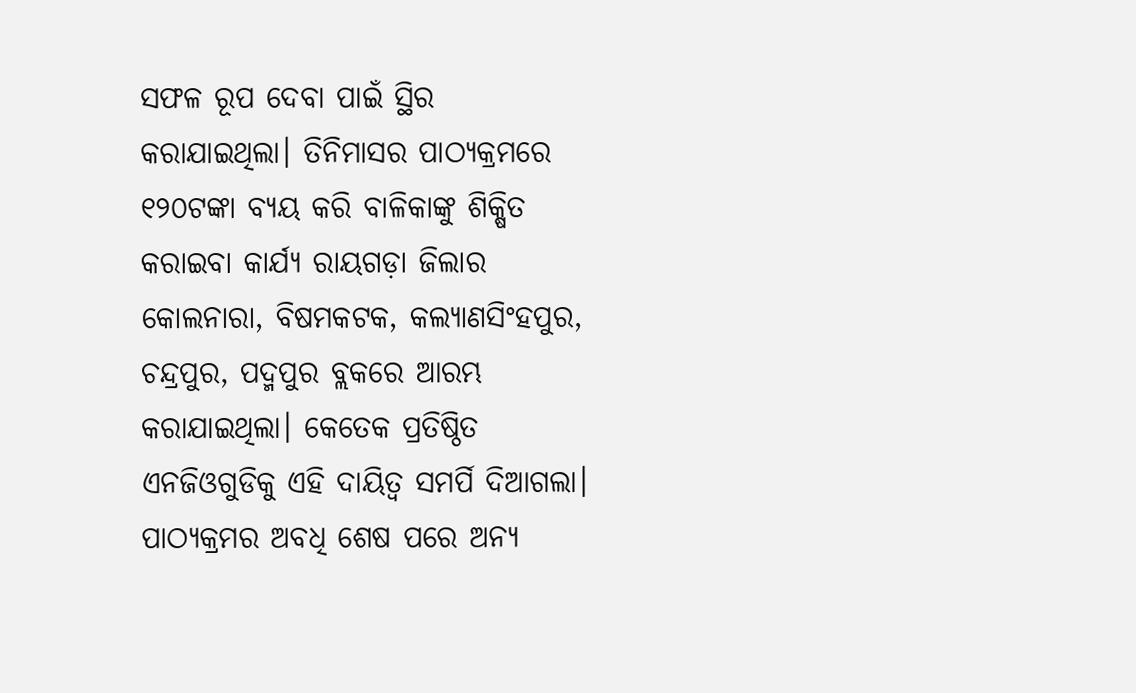ସଫଳ ରୂପ ଦେବା ପାଇଁ ସ୍ଥିର କରାଯାଇଥିଲା। ତିନିମାସର ପାଠ୍ୟକ୍ରମରେ ୧୨୦ଟଙ୍କା ବ୍ୟୟ କରି ବାଳିକାଙ୍କୁ ଶିକ୍ଷିତ କରାଇବା କାର୍ଯ୍ୟ ରାୟଗଡ଼ା ଜିଲାର କୋଲନାରା, ବିଷମକଟକ, କଲ୍ୟାଣସିଂହପୁର, ଚନ୍ଦ୍ରପୁର, ପଦ୍ମପୁର ବ୍ଲକରେ ଆରମ୍ଭ କରାଯାଇଥିଲା। କେତେକ ପ୍ରତିଷ୍ଠିତ ଏନଜିଓଗୁଡିକୁ ଏହି ଦାୟିତ୍ୱ ସମର୍ପି ଦିଆଗଲା। ପାଠ୍ୟକ୍ରମର ଅବଧି ଶେଷ ପରେ ଅନ୍ୟ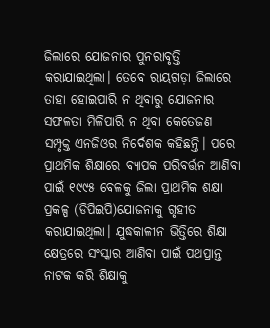ଜିଲାରେ ଯୋଜନାର ପୁନରାବୃତ୍ତି କରାଯାଇଥିଲା। ତେବେ ରାୟଗଡ଼ା ଜିଲାରେ ତାହା ହୋଇପାରି ନ ଥିବାରୁ ଯୋଜନାର ସଫଳତା ମିଳିପାରି ନ ଥିବା କେତେଜଣ ସମ୍ପୃକ୍ତ ଏନଜିଓର ନିର୍ଦେଶକ କହିଛନ୍ତି। ପରେ ପ୍ରାଥମିକ ଶିକ୍ଷାରେ ବ୍ୟାପକ ପରିବର୍ତ୍ତନ ଆଣିବା ପାଇଁ ୧୯୯୫ ବେଳକୁ ଜିଲା ପ୍ରାଥମିକ ଶକ୍ଷା ପ୍ରକଳ୍ପ (ଡିପିଇପି)ଯୋଜନାକୁ ଗୃହୀତ କରାଯାଇଥିଲା। ଯୁଦ୍ଧକାଳୀନ ଭିତ୍ତିରେ ଶିକ୍ଷା କ୍ଷେତ୍ରରେ ସଂସ୍କାର ଆଣିବା ପାଇଁ ପଥପ୍ରାନ୍ତ ନାଟକ କରି ଶିକ୍ଷାକୁ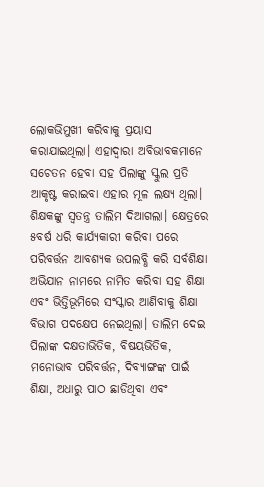ଲୋକଭିମୁଖୀ କରିବାକୁ ପ୍ରୟାସ କରାଯାଇଥିଲା। ଏହାଦ୍ୱାରା ଅବିଭାବକମାନେ ସଚେତନ ହେବା ସହ ପିଲାଙ୍କୁ ସ୍କୁଲ ପ୍ରତି ଆକୃଷ୍ଟ କରାଇବା ଏହାର ମୂଳ ଲକ୍ଷ୍ୟ ଥିଲା। ଶିକ୍ଷକଙ୍କୁ ସ୍ୱତନ୍ତ୍ର ତାଲିମ ଦିଆଗଲା। କ୍ଷେତ୍ରରେ ୫ବର୍ଷ ଧରି କାର୍ଯ୍ୟକାରୀ କରିବା ପରେ ପରିବର୍ତ୍ତନ ଆବଶ୍ୟକ ଉପଲବ୍ଧି କରି ସର୍ବଶିକ୍ଷା ଅଭିଯାନ ନାମରେ ନାମିତ କରିବା ସହ ଶିକ୍ଷା ଏବଂ ଭିତ୍ତିଭୂମିରେ ସଂସ୍କାର ଆଣିବାକୁ ଶିକ୍ଷା ବିଭାଗ ପଦକ୍ଷେପ ନେଇଥିଲା। ତାଲିମ ଦେଇ ପିଲାଙ୍କ ଦକ୍ଷତାଭିତିକ, ବିଷୟଭିତିକ, ମନୋଭାବ ପରିବର୍ତ୍ତନ, ଦିବ୍ୟାଙ୍ଗଙ୍କ ପାଇଁ ଶିକ୍ଷା, ଅଧାରୁ ପାଠ ଛାଡିଥିବା ଏବଂ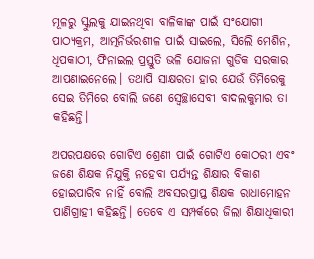ମୂଳରୁ ସ୍କୁଲକୁ ଯାଇନଥିବା ବାଳିକାଙ୍କ ପାଇଁ ସଂଯୋଗୀ ପାଠ୍ୟକ୍ରମ, ଆତ୍ମନିର୍ଭରଶୀଳ ପାଇଁ ସାଇଲେ, ସିଲେି ମେଶିନ, ଧିପକାଠୀ, ଫିନାଇଲ ପ୍ରସ୍ତୁତି ଭଳି ଯୋଜନା ଗୁଡିକ ସରକାର ଆପଣାଇନେଲେ। ତଥାପି ସାକ୍ଷରତା ହାର ଯେଉଁ ତିମିରେକୁ ସେଇ ତିମିରେ ବୋଲି ଜଣେ ସ୍ୱେଚ୍ଛାସେବୀ ବାଦଲକୁମାର ତା କହିଛନ୍ତି।

ଅପରପକ୍ଷରେ ଗୋଟିଏ ଶ୍ରେଣୀ ପାଇଁ ଗୋଟିଏ କୋଠରୀ ଏବଂ ଜଣେ ଶିକ୍ଷକ ନିଯୁକ୍ତି ନହେବା ପର୍ଯ୍ୟନ୍ତ ଶିକ୍ଷାର ବିକାଶ ହୋଇପାରିବ ନାହିଁ ବୋଲି ଅବସରପ୍ରାପ୍ତ ଶିକ୍ଷକ ରାଧାମୋହନ ପାଣିଗ୍ରାହୀ କହିଛନ୍ତି। ତେବେ ଏ ସମ୍ପର୍କରେ ଜିଲା ଶିକ୍ଷାଧିକାରୀ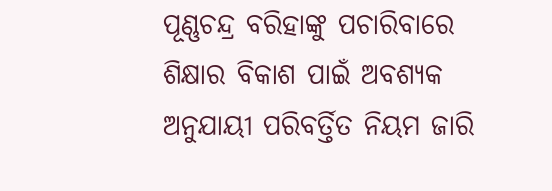ପୂଣ୍ଣଚନ୍ଦ୍ର ବରିହାଙ୍କୁ ପଚାରିବାରେ ଶିକ୍ଷାର ବିକାଶ ପାଇଁ ଅବଶ୍ୟକ ଅନୁଯାୟୀ ପରିବର୍ତ୍ତିତ ନିୟମ ଜାରି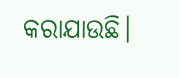କରାଯାଉଛି।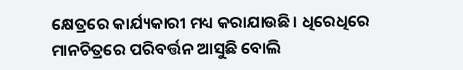କ୍ଷେତ୍ରରେ କାର୍ଯ୍ୟକାରୀ ମଧ୍ୟ କରାଯାଉଛି। ଧିରେଧିରେ ମାନଚିତ୍ରରେ ପରିବର୍ତ୍ତନ ଆସୁଛି ବୋଲି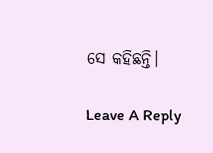ସେ କହିଛନ୍ତି।

Leave A Reply